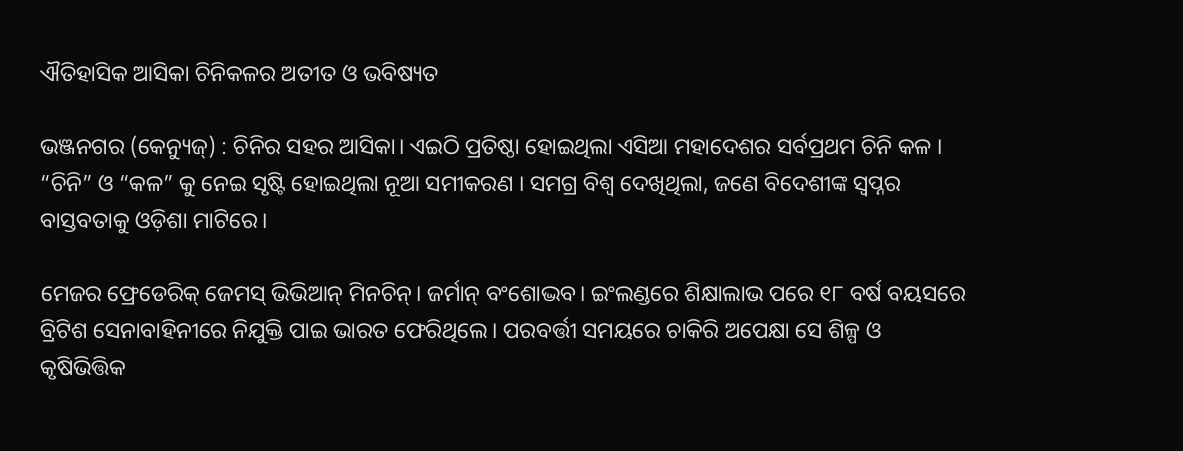ଐତିହାସିକ ଆସିକା ଚିନିକଳର ଅତୀତ ଓ ଭବିଷ୍ୟତ

ଭଞ୍ଜନଗର (କେନ୍ୟୁଜ୍‌) : ଚିନିର ସହର ଆସିକା। ଏଇଠି ପ୍ରତିଷ୍ଠା ହୋଇଥିଲା ଏସିଆ ମହାଦେଶର ସର୍ବପ୍ରଥମ ଚିନି କଳ । “ଚିନି” ଓ “କଳ” କୁ ନେଇ ସୃଷ୍ଟି ହୋଇଥିଲା ନୂଆ ସମୀକରଣ । ସମଗ୍ର ବିଶ୍ବ ଦେଖିଥିଲା, ଜଣେ ବିଦେଶୀଙ୍କ ସ୍ବପ୍ନର ବାସ୍ତବତାକୁ ଓଡ଼ିଶା ମାଟିରେ।

ମେଜର ଫ୍ରେଡେରିକ୍ ଜେମସ୍ ଭିଭିଆନ୍ ମିନଚିନ୍। ଜର୍ମାନ୍ ବଂଶୋଦ୍ଭବ। ଇଂଲଣ୍ଡରେ ଶିକ୍ଷାଲାଭ ପରେ ୧୮ ବର୍ଷ ବୟସରେ ବ୍ରିଟିଶ ସେନାବାହିନୀରେ ନିଯୁକ୍ତି ପାଇ ଭାରତ ଫେରିଥିଲେ। ପରବର୍ତ୍ତୀ ସମୟରେ ଚାକିରି ଅପେକ୍ଷା ସେ ଶିଳ୍ପ ଓ କୃଷିଭିତ୍ତିକ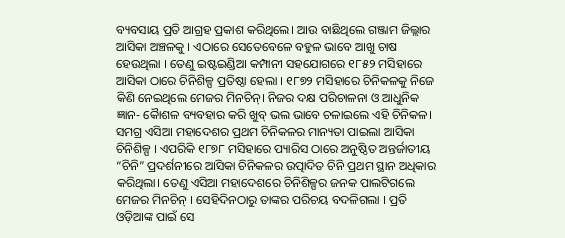ବ୍ୟବସାୟ ପ୍ରତି ଆଗ୍ରହ ପ୍ରକାଶ କରିଥିଲେ। ଆଉ ବାଛିଥିଲେ ଗଞ୍ଜାମ ଜିଲ୍ଲାର ଆସିକା ଅଞ୍ଚଳକୁ । ଏଠାରେ ସେତେବେଳେ ବହୁଳ ଭାବେ ଆଖୁ ଚାଷ ହେଉଥିଲା । ତେଣୁ ଇଷ୍ଟଇଣ୍ଡିଆ କମ୍ପାନୀ ସହଯୋଗରେ ୧୮୫୨ ମସିହାରେ ଆସିକା ଠାରେ ଚିନିଶିଳ୍ପ ପ୍ରତିଷ୍ଠା ହେଲା । ୧୮୭୨ ମସିହାରେ ଚିନିକଳକୁ ନିଜେ କିଣି ନେଇଥିଲେ ମେଜର ମିନଚିନ୍। ନିଜର ଦକ୍ଷ ପରିଚାଳନା ଓ ଆଧୁନିକ ଜ୍ଞାନ- କୈାଶଳ ବ୍ୟବହାର କରି ଖୁବ୍‌ ଭଲ ଭାବେ ଚଳାଇଲେ ଏହି ଚିନିକଳ। ସମଗ୍ର ଏସିଆ ମହାଦେଶର ପ୍ରଥମ ଚିନିକଳର ମାନ୍ୟତା ପାଇଲା ଆସିକା ଚିନିଶିଳ୍ପ । ଏପରିକି ୧୮୭୮ ମସିହାରେ ପ୍ୟାରିସ ଠାରେ ଅନୁଷ୍ଠିତ ଅନ୍ତର୍ଜାତୀୟ “ଚିନି” ପ୍ରଦର୍ଶନୀରେ ଆସିକା ଚିନିକଳର ଉତ୍ପାଦିତ ଚିନି ପ୍ରଥମ ସ୍ଥାନ ଅଧିକାର କରିଥିଲା। ତେଣୁ ଏସିଆ ମହାଦେଶରେ ଚିନିଶିଳ୍ପର ଜନକ ପାଲଟିଗଲେ ମେଜର ମିନଚିନ୍ । ସେହିଦିନଠାରୁ ତାଙ୍କର ପରିଚୟ ବଦଳିଗଲା । ପ୍ରତି ଓଡ଼ିଆଙ୍କ ପାଇଁ ସେ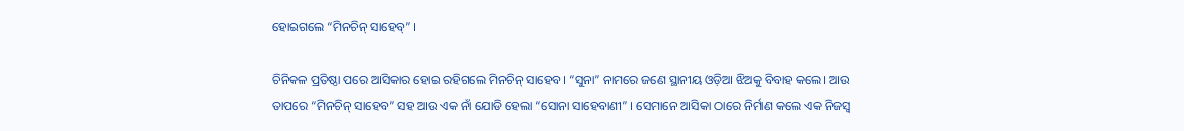ହୋଇଗଲେ “ମିନଚିନ୍ ସାହେବ୍” ।

ଚିନିକଳ ପ୍ରତିଷ୍ଠା ପରେ ଆସିକାର ହୋଇ ରହିଗଲେ ମିନଚିନ୍ ସାହେବ। “ସୁନା” ନାମରେ ଜଣେ ସ୍ଥାନୀୟ ଓଡ଼ିଆ ଝିଅକୁ ବିବାହ କଲେ। ଆଉ ତାପରେ “ମିନଚିନ୍ ସାହେବ” ସହ ଆଉ ଏକ ନାଁ ଯୋଡି ହେଲା “ସୋନା ସାହେବାଣୀ” । ସେମାନେ ଆସିକା ଠାରେ ନିର୍ମାଣ କଲେ ଏକ ନିଜସ୍ବ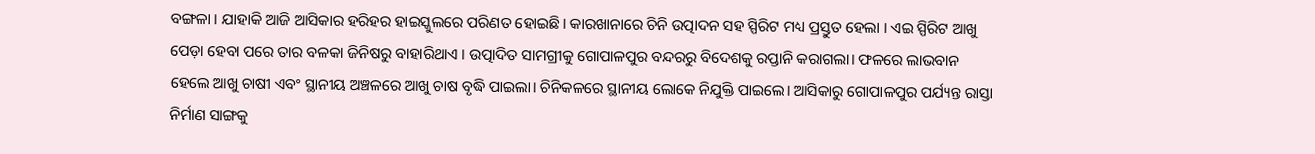ବଙ୍ଗଳା । ଯାହାକି ଆଜି ଆସିକାର ହରିହର ହାଇସ୍କୁଲରେ ପରିଣତ ହୋଇଛି। କାରଖାନାରେ ଚିନି ଉତ୍ପାଦନ ସହ ସ୍ପିରିଟ ମଧ୍ୟ ପ୍ରସ୍ତୁତ ହେଲା । ଏଇ ସ୍ପିରିଟ ଆଖୁ ପେଡ଼ା ହେବା ପରେ ତାର ବଳକା ଜିନିଷରୁ ବାହାରିଥାଏ । ଉତ୍ପାଦିତ ସାମଗ୍ରୀକୁ ଗୋପାଳପୁର ବନ୍ଦରରୁ ବିଦେଶକୁ ରପ୍ତାନି କରାଗଲା। ଫଳରେ ଲାଭବାନ ହେଲେ ଆଖୁ ଚାଷୀ ଏବଂ ସ୍ଥାନୀୟ ଅଞ୍ଚଳରେ ଆଖୁ ଚାଷ ବୃଦ୍ଧି ପାଇଲା। ଚିନିକଳରେ ସ୍ଥାନୀୟ ଲୋକେ ନିଯୁକ୍ତି ପାଇଲେ। ଆସିକାରୁ ଗୋପାଳପୁର ପର୍ଯ୍ୟନ୍ତ ରାସ୍ତା ନିର୍ମାଣ ସାଙ୍ଗକୁ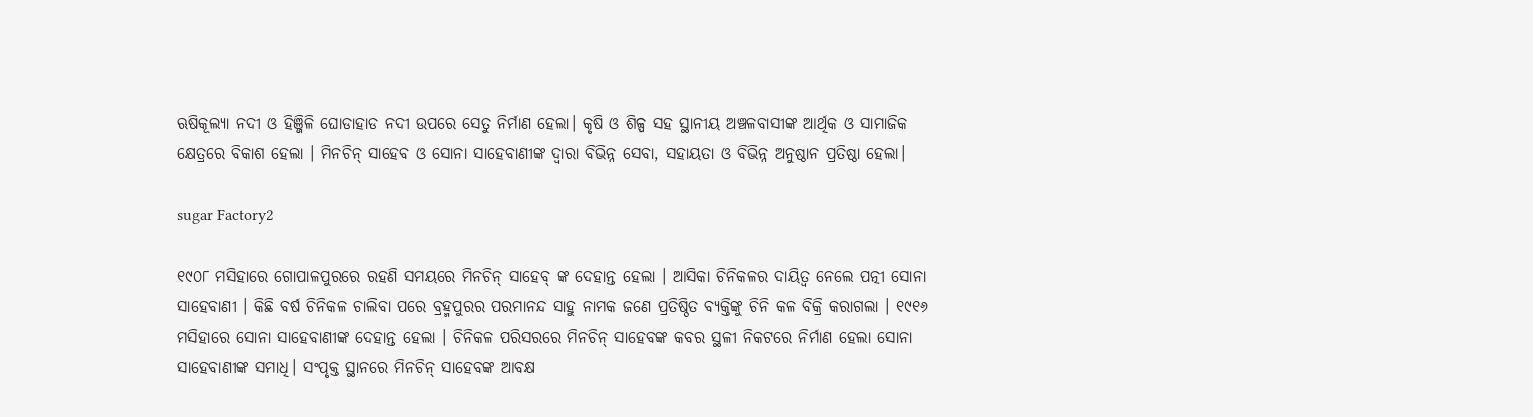ଋଷିକୂଲ୍ୟା ନଦୀ ଓ ହିଞ୍ଜିଳି ଘୋଡାହାଡ ନଦୀ ଉପରେ ସେତୁ ନିର୍ମାଣ ହେଲା। କୃଷି ଓ ଶିଳ୍ପ ସହ ସ୍ଥାନୀୟ ଅଞ୍ଚଳବାସୀଙ୍କ ଆର୍ଥିକ ଓ ସାମାଜିକ କ୍ଷେତ୍ରରେ ବିକାଶ ହେଲା । ମିନଚିନ୍ ସାହେବ ଓ ସୋନା ସାହେବାଣୀଙ୍କ ଦ୍ଵାରା ବିଭିନ୍ନ ସେବା, ସହାୟତା ଓ ବିଭିନ୍ନ ଅନୁଷ୍ଠାନ ପ୍ରତିଷ୍ଠା ହେଲା।

sugar Factory2

୧୯୦୮ ମସିହାରେ ଗୋପାଳପୁରରେ ରହଣି ସମୟରେ ମିନଚିନ୍ ସାହେବ୍ ଙ୍କ ଦେହାନ୍ତ ହେଲା । ଆସିକା ଚିନିକଳର ଦାୟିତ୍ଵ ନେଲେ ପତ୍ନୀ ସୋନା ସାହେବାଣୀ । କିଛି ବର୍ଷ ଚିନିକଳ ଚାଲିବା ପରେ ବ୍ରହ୍ମପୁରର ପରମାନନ୍ଦ ସାହୁ ନାମକ ଜଣେ ପ୍ରତିଷ୍ଠିତ ବ୍ୟକ୍ତିଙ୍କୁ ଚିନି କଳ ବିକ୍ରି କରାଗଲା । ୧୯୧୬ ମସିହାରେ ସୋନା ସାହେବାଣୀଙ୍କ ଦେହାନ୍ତ ହେଲା । ଚିନିକଳ ପରିସରରେ ମିନଚିନ୍ ସାହେବଙ୍କ କବର ସ୍ଥଳୀ ନିକଟରେ ନିର୍ମାଣ ହେଲା ସୋନା ସାହେବାଣୀଙ୍କ ସମାଧି। ସଂପୃକ୍ତ ସ୍ଥାନରେ ମିନଚିନ୍ ସାହେବଙ୍କ ଆବକ୍ଷ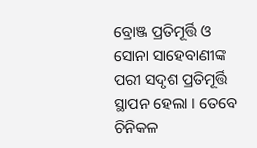ବ୍ରୋଞ୍ଜ ପ୍ରତିମୂର୍ତ୍ତି ଓ ସୋନା ସାହେବାଣୀଙ୍କ ପରୀ ସଦୃଶ ପ୍ରତିମୂର୍ତ୍ତି ସ୍ଥାପନ ହେଲା । ତେବେ ଚିନିକଳ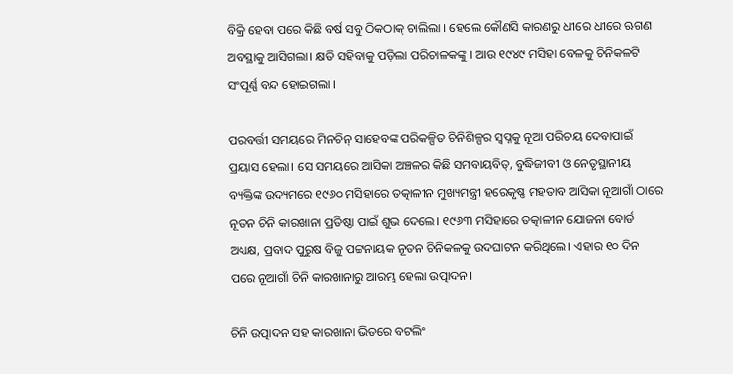ବିକ୍ରି ହେବା ପରେ କିଛି ବର୍ଷ ସବୁ ଠିକଠାକ୍ ଚାଲିଲା । ହେଲେ କୌଣସି କାରଣରୁ ଧୀରେ ଧୀରେ ଋଗଣ ଅବସ୍ଥାକୁ ଆସିଗଲା। କ୍ଷତି ସହିବାକୁ ପଡ଼ିଲା ପରିଚାଳକଙ୍କୁ । ଆଉ ୧୯୪୯ ମସିହା ବେଳକୁ ଚିନିକଳଟି ସଂପୂର୍ଣ୍ଣ ବନ୍ଦ ହୋଇଗଲା ।

ପରବର୍ତ୍ତୀ ସମୟରେ ମିନଚିନ୍ ସାହେବଙ୍କ ପରିକଳ୍ପିତ ଚିନିଶିଳ୍ପର ସ୍ବପ୍ନକୁ ନୂଆ ପରିଚୟ ଦେବାପାଇଁ ପ୍ରୟାସ ହେଲା। ସେ ସମୟରେ ଆସିକା ଅଞ୍ଚଳର କିଛି ସମବାୟବିତ୍, ବୁଦ୍ଧିଜୀବୀ ଓ ନେତୃସ୍ଥାନୀୟ ବ୍ୟକ୍ତିଙ୍କ ଉଦ୍ୟମରେ ୧୯୬୦ ମସିହାରେ ତତ୍କାଳୀନ ମୁଖ୍ୟମନ୍ତ୍ରୀ ହରେକୃଷ୍ଣ ମହତାବ ଆସିକା ନୂଆଗାଁ ଠାରେ ନୂତନ ଚିନି କାରଖାନା ପ୍ରତିଷ୍ଠା ପାଇଁ ଶୁଭ ଦେଲେ। ୧୯୬୩ ମସିହାରେ ତତ୍କାଳୀନ ଯୋଜନା ବୋର୍ଡ ଅଧ୍ୟକ୍ଷ, ପ୍ରବାଦ ପୁରୁଷ ବିଜୁ ପଟ୍ଟନାୟକ ନୂତନ ଚିନିକଳକୁ ଉଦଘାଟନ କରିଥିଲେ। ଏହାର ୧୦ ଦିନ ପରେ ନୂଆଗାଁ ଚିନି କାରଖାନାରୁ ଆରମ୍ଭ ହେଲା ଉତ୍ପାଦନ।

ଚିନି ଉତ୍ପାଦନ ସହ କାରଖାନା ଭିତରେ ବଟଲିଂ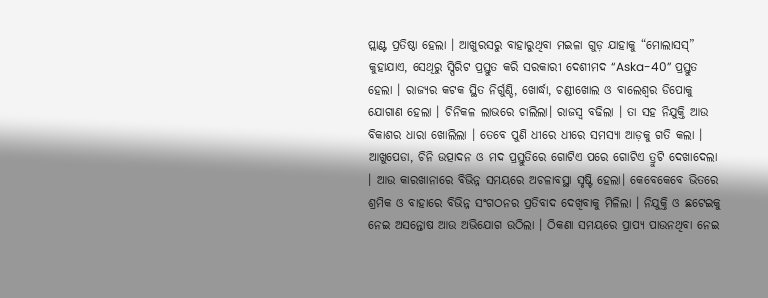ପ୍ଲାଣ୍ଟ ପ୍ରତିଷ୍ଠା ହେଲା । ଆଖୁରସରୁ ବାହାରୁଥିବା ମଇଳା ଗୁଡ଼ ଯାହାକୁ “ମୋଲାସସ୍” କୁହାଯାଏ, ସେଥିରୁ ସ୍ପିରିଟ ପ୍ରସ୍ତୁତ କରି ସରକାରୀ ଦେଶୀମଦ “Aska-40” ପ୍ରସ୍ତୁତ ହେଲା । ରାଜ୍ୟର କଟକ ସ୍ଥିତ ନିର୍ଗୁଣ୍ଡି, ଖୋର୍ଦ୍ଧା, ଚଣ୍ଡୀଖୋଲ ଓ ବାଲେଶ୍ଵର ଡିପୋକୁ ଯୋଗାଣ ହେଲା । ଚିନିକଳ ଲାଭରେ ଚାଲିଲା। ରାଜସ୍ବ ବଢିଲା । ତା ସହ ନିଯୁକ୍ତି ଆଉ ବିକାଶର ଧାରା ଖୋଲିଲା । ତେବେ ପୁଣି ଧୀରେ ଧୀରେ ସମସ୍ୟା ଆଡ଼କୁ ଗତି କଲା । ଆଖୁପେଡା, ଚିନି ଉତ୍ପାଦନ ଓ ମଦ ପ୍ରସ୍ତୁତିରେ ଗୋଟିଏ ପରେ ଗୋଟିଏ ତ୍ରୁଟି ଦେଖାଦେଲା । ଆଉ କାରଖାନାରେ ବିଭିନ୍ନ ସମୟରେ ଅଚଳାବସ୍ଥା ସୃଷ୍ଟି ହେଲା। କେବେକେବେ ଭିତରେ ଶ୍ରମିକ ଓ ବାହାରେ ବିଭିନ୍ନ ସଂଗଠନର ପ୍ରତିବାଦ ଦେଖିବାକୁ ମିଳିଲା । ନିଯୁକ୍ତି ଓ ଛଟେଇକୁ ନେଇ ଅସନ୍ତୋଷ ଆଉ ଅଭିଯୋଗ ଉଠିଲା । ଠିକଣା ସମୟରେ ପ୍ରାପ୍ୟ ପାଉନଥିବା ନେଇ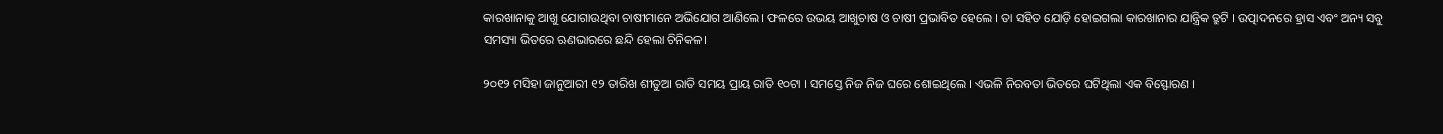କାରଖାନାକୁ ଆଖୁ ଯୋଗାଉଥିବା ଚାଷୀମାନେ ଅଭିଯୋଗ ଆଣିଲେ। ଫଳରେ ଉଭୟ ଆଖୁଚାଷ ଓ ଚାଷୀ ପ୍ରଭାବିତ ହେଲେ । ତା ସହିତ ଯୋଡ଼ି ହୋଇଗଲା କାରଖାନାର ଯାନ୍ତ୍ରିକ ତ୍ରୁଟି । ଉତ୍ପାଦନରେ ହ୍ରାସ ଏବଂ ଅନ୍ୟ ସବୁ ସମସ୍ୟା ଭିତରେ ଋଣଭାରରେ ଛନ୍ଦି ହେଲା ଚିନିକଳ।

୨୦୧୨ ମସିହା ଜାନୁଆରୀ ୧୨ ତାରିଖ ଶୀତୁଆ ରାତି ସମୟ ପ୍ରାୟ ରାତି ୧୦ଟା । ସମସ୍ତେ ନିଜ ନିଜ ଘରେ ଶୋଇଥିଲେ । ଏଭଳି ନିରବତା ଭିତରେ ଘଟିଥିଲା ଏକ ବିସ୍ଫୋରଣ ।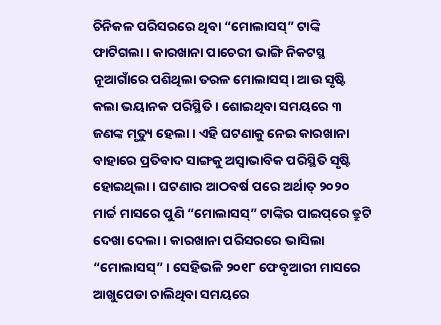ଚିନିକଳ ପରିସରରେ ଥିବା “ମୋଲାସସ୍” ଟାଙ୍କି ଫାଟିଗଲା । କାରଖାନା ପାଚେରୀ ଭାଙ୍ଗି ନିକଟସ୍ଥ ନୂଆଗାଁରେ ପଶିଥିଲା ତରଳ ମୋଲାସସ୍‌। ଆଉ ସୃଷ୍ଟି କଲା ଭୟାନକ ପରିସ୍ଥିତି । ଶୋଇଥିବା ସମୟରେ ୩ ଜଣଙ୍କ ମୃତ୍ୟୁ ହେଲା । ଏହି ଘଟଣାକୁ ନେଇ କାରଖାନା ବାହାରେ ପ୍ରତିବାଦ ସାଙ୍ଗକୁ ଅସ୍ବାଭାବିକ ପରିସ୍ଥିତି ସୃଷ୍ଟି ହୋଇଥିଲା । ଘଟଣାର ଆଠବର୍ଷ ପରେ ଅର୍ଥାତ୍ ୨୦୨୦ ମାର୍ଚ୍ଚ ମାସରେ ପୁଣି “ମୋଲାସସ୍” ଟାଙ୍କିର ପାଇପ୍‌ରେ ତ୍ରୁଟି ଦେଖା ଦେଲା । କାରଖାନା ପରିସରରେ ଭାସିଲା “ମୋଲାସସ୍” । ସେହିଭଳି ୨୦୧୮ ଫେବୃଆରୀ ମାସରେ ଆଖୁପେଡା ଚାଲିଥିବା ସମୟରେ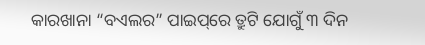କାରଖାନା “ବଏଲର” ପାଇପ୍‌ରେ ତ୍ରୁଟି ଯୋଗୁଁ ୩ ଦିନ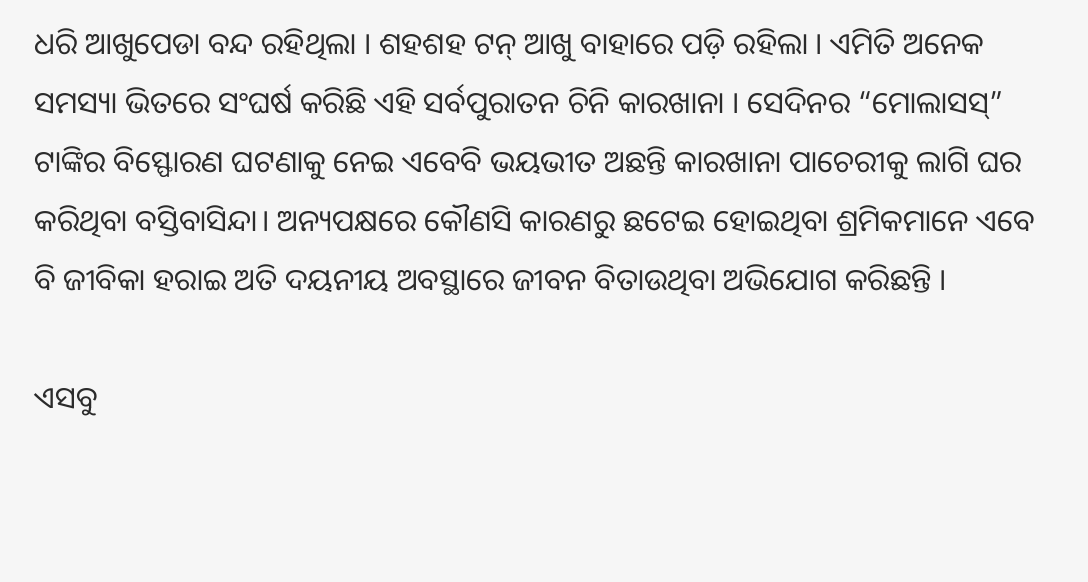ଧରି ଆଖୁପେଡା ବନ୍ଦ ରହିଥିଲା । ଶହଶହ ଟନ୍ ଆଖୁ ବାହାରେ ପଡ଼ି ରହିଲା । ଏମିତି ଅନେକ ସମସ୍ୟା ଭିତରେ ସଂଘର୍ଷ କରିଛି ଏହି ସର୍ବପୁରାତନ ଚିନି କାରଖାନା । ସେଦିନର “ମୋଲାସସ୍” ଟାଙ୍କିର ବିସ୍ଫୋରଣ ଘଟଣାକୁ ନେଇ ଏବେବି ଭୟଭୀତ ଅଛନ୍ତି କାରଖାନା ପାଚେରୀକୁ ଲାଗି ଘର କରିଥିବା ବସ୍ତିବାସିନ୍ଦା। ଅନ୍ୟପକ୍ଷରେ କୌଣସି କାରଣରୁ ଛଟେଇ ହୋଇଥିବା ଶ୍ରମିକମାନେ ଏବେ ବି ଜୀବିକା ହରାଇ ଅତି ଦୟନୀୟ ଅବସ୍ଥାରେ ଜୀବନ ବିତାଉଥିବା ଅଭିଯୋଗ କରିଛନ୍ତି ।

ଏସବୁ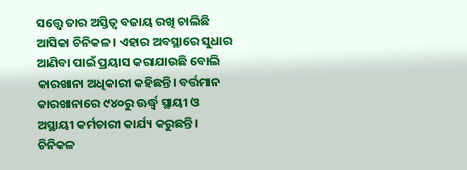ସତ୍ତ୍ୱେ ତାର ଅସ୍ତିତ୍ୱ ବଜାୟ ରଖି ଚାଲିଛି ଆସିକା ଚିନିକଳ । ଏହାର ଅବସ୍ଥାରେ ସୁଧାର ଆଣିବା ପାଇଁ ପ୍ରୟାସ କରାଯାଉଛି ବୋଲି କାରଖାନା ଅଧିକାରୀ କହିଛନ୍ତି। ବର୍ତ୍ତମାନ କାରଖାନାରେ ୯୪୦ରୁ ଊର୍ଦ୍ଧ୍ୱ ସ୍ଥାୟୀ ଓ ଅସ୍ଥାୟୀ କର୍ମଚାରୀ କାର୍ଯ୍ୟ କରୁଛନ୍ତି । ଚିନିକଳ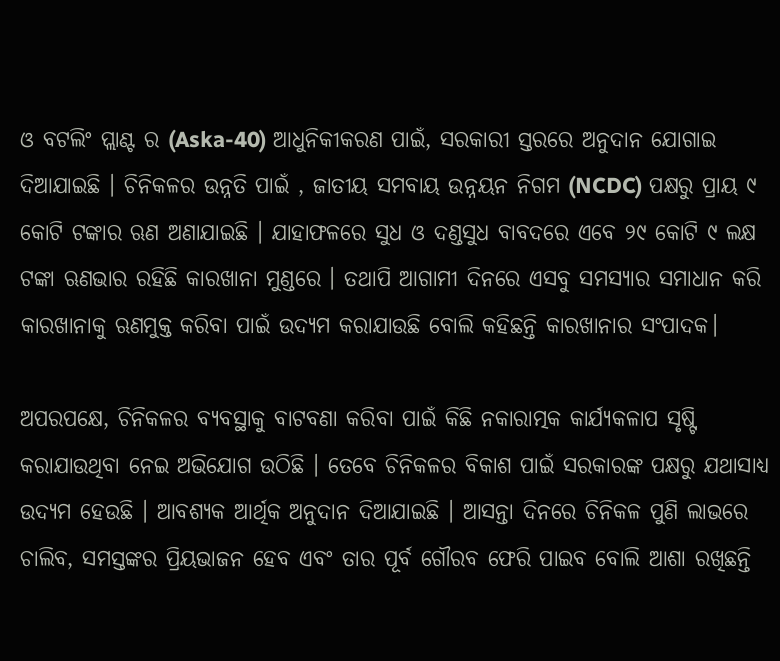ଓ ବଟଲିଂ ପ୍ଲାଣ୍ଟ ର (Aska-40) ଆଧୁନିକୀକରଣ ପାଇଁ, ସରକାରୀ ସ୍ତରରେ ଅନୁଦାନ ଯୋଗାଇ ଦିଆଯାଇଛି । ଚିନିକଳର ଉନ୍ନତି ପାଇଁ , ଜାତୀୟ ସମବାୟ ଉନ୍ନୟନ ନିଗମ (NCDC) ପକ୍ଷରୁ ପ୍ରାୟ ୯ କୋଟି ଟଙ୍କାର ଋଣ ଅଣାଯାଇଛି । ଯାହାଫଳରେ ସୁଧ ଓ ଦଣ୍ଡସୁଧ ବାବଦରେ ଏବେ ୨୯ କୋଟି ୯ ଲକ୍ଷ ଟଙ୍କା ଋଣଭାର ରହିଛି କାରଖାନା ମୁଣ୍ଡରେ । ତଥାପି ଆଗାମୀ ଦିନରେ ଏସବୁ ସମସ୍ୟାର ସମାଧାନ କରି କାରଖାନାକୁ ଋଣମୁକ୍ତ କରିବା ପାଇଁ ଉଦ୍ୟମ କରାଯାଉଛି ବୋଲି କହିଛନ୍ତି କାରଖାନାର ସଂପାଦକ।

ଅପରପକ୍ଷେ, ଚିନିକଳର ବ୍ୟବସ୍ଥାକୁ ବାଟବଣା କରିବା ପାଇଁ କିଛି ନକାରାତ୍ମକ କାର୍ଯ୍ୟକଳାପ ସୃଷ୍ଟି କରାଯାଉଥିବା ନେଇ ଅଭିଯୋଗ ଉଠିଛି । ତେବେ ଚିନିକଳର ବିକାଶ ପାଇଁ ସରକାରଙ୍କ ପକ୍ଷରୁ ଯଥାସାଧ୍ୟ ଉଦ୍ୟମ ହେଉଛି । ଆବଶ୍ୟକ ଆର୍ଥିକ ଅନୁଦାନ ଦିଆଯାଇଛି । ଆସନ୍ତା ଦିନରେ ଚିନିକଳ ପୁଣି ଲାଭରେ ଚାଲିବ, ସମସ୍ତଙ୍କର ପ୍ରିୟଭାଜନ ହେବ ଏବଂ ତାର ପୂର୍ବ ଗୌରବ ଫେରି ପାଇବ ବୋଲି ଆଶା ରଖିଛନ୍ତି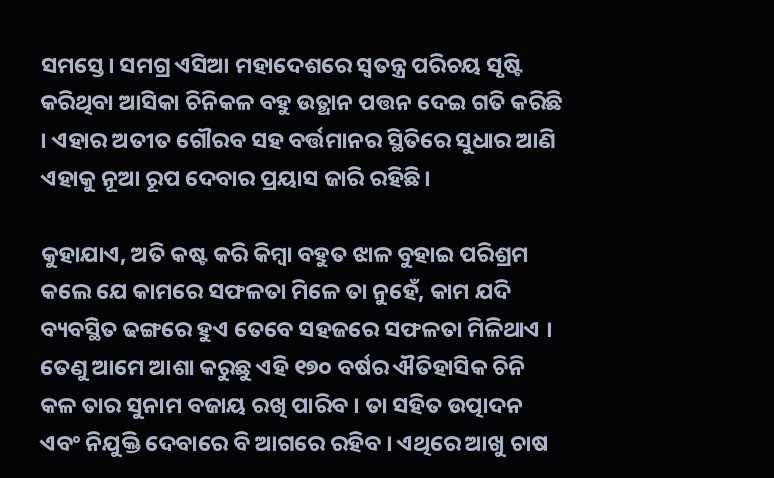ସମସ୍ତେ। ସମଗ୍ର ଏସିଆ ମହାଦେଶରେ ସ୍ବତନ୍ତ୍ର ପରିଚୟ ସୃଷ୍ଟି କରିଥିବା ଆସିକା ଚିନିକଳ ବହୁ ଉତ୍ଥାନ ପତ୍ତନ ଦେଇ ଗତି କରିଛି । ଏହାର ଅତୀତ ଗୌରବ ସହ ବର୍ତ୍ତମାନର ସ୍ଥିତିରେ ସୁଧାର ଆଣି ଏହାକୁ ନୂଆ ରୂପ ଦେବାର ପ୍ରୟାସ ଜାରି ରହିଛି।

କୁହାଯାଏ, ଅତି କଷ୍ଟ କରି କିମ୍ବା ବହୁତ ଝାଳ ବୁହାଇ ପରିଶ୍ରମ କଲେ ଯେ କାମରେ ସଫଳତା ମିଳେ ତା ନୁହେଁ, କାମ ଯଦି ବ୍ୟବସ୍ଥିତ ଢଙ୍ଗରେ ହୁଏ ତେବେ ସହଜରେ ସଫଳତା ମିଳିଥାଏ । ତେଣୁ ଆମେ ଆଶା କରୁଛୁ ଏହି ୧୭୦ ବର୍ଷର ଐତିହାସିକ ଚିନି କଳ ତାର ସୁନାମ ବଜାୟ ରଖି ପାରିବ । ତା ସହିତ ଉତ୍ପାଦନ ଏବଂ ନିଯୁକ୍ତି ଦେବାରେ ବି ଆଗରେ ରହିବ । ଏଥିରେ ଆଖୁ ଚାଷ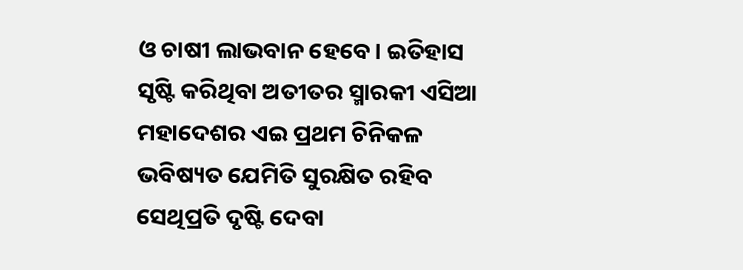ଓ ଚାଷୀ ଲାଭବାନ ହେବେ। ଇତିହାସ ସୃଷ୍ଟି କରିଥିବା ଅତୀତର ସ୍ମାରକୀ ଏସିଆ ମହାଦେଶର ଏଇ ପ୍ରଥମ ଚିନିକଳ ଭବିଷ୍ୟତ ଯେମିତି ସୁରକ୍ଷିତ ରହିବ ସେଥିପ୍ରତି ଦୃଷ୍ଟି ଦେବା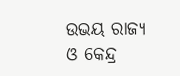ଉଭୟ ରାଜ୍ୟ ଓ କେନ୍ଦ୍ର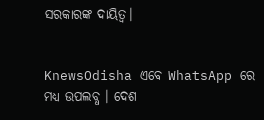ସରକାରଙ୍କ ଦାୟିତ୍ୱ।


KnewsOdisha ଏବେ WhatsApp ରେ ମଧ୍ୟ ଉପଲବ୍ଧ । ଦେଶ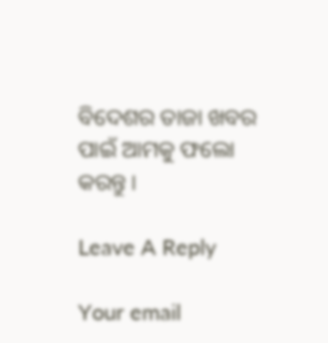ବିଦେଶର ତାଜା ଖବର ପାଇଁ ଆମକୁ ଫଲୋ କରନ୍ତୁ ।

Leave A Reply

Your email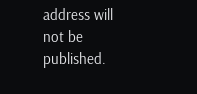address will not be published.